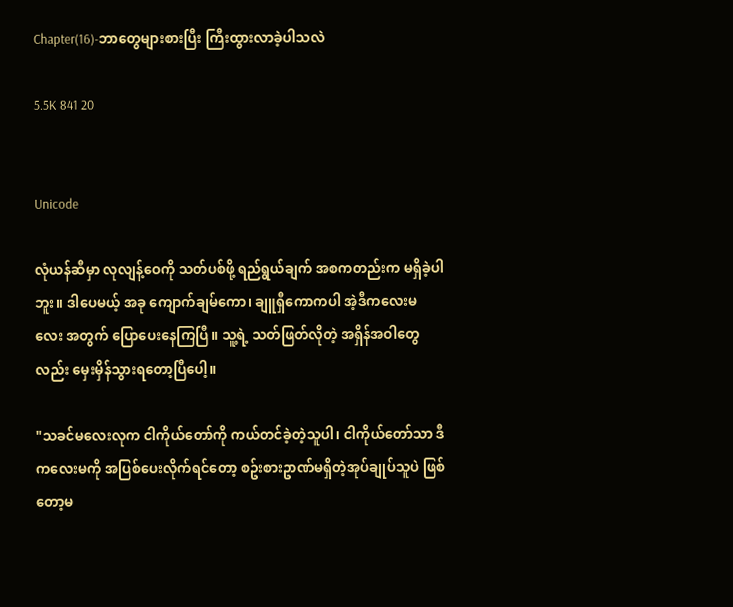Chapter(16)-ဘာတွေများစားပြီး ကြီးထွားလာခဲ့ပါသလဲ

5.5K 841 20


Unicode

လုံယန်ဆီမှာ လုလျန့်ဝေကို သတ်ပစ်ဖို့ ရည်ရွယ်ချက် အစကတည်းက မရှိခဲ့ပါဘူး။ ဒါပေမယ့် အခု ကျောက်ချမ်ကော၊ ချူရှီကောကပါ အဲ့ဒီကလေးမလေး အတွက် ပြောပေးနေကြပြီ။ သူ့ရဲ့ သတ်ဖြတ်လိုတဲ့ အရှိန်အဝါတွေလည်း မှေးမှိန်သွားရတော့ပြီပေါ့။

"သခင်မလေးလုက ငါကိုယ်တော်ကို ကယ်တင်ခဲ့တဲ့သူပါ၊ ငါကိုယ်တော်သာ ဒီကလေးမကို အပြစ်ပေးလိုက်ရင်တော့ စဥ်းစားဥာဏ်မရှိတဲ့အုပ်ချုပ်သူပဲ ဖြစ်တော့မ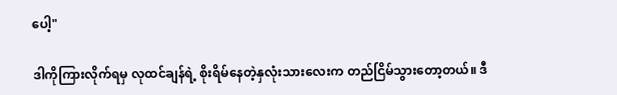ပေါ့"

ဒါကိုကြားလိုက်ရမှ လုထင်ချန်ရဲ့ စိုးရိမ်နေတဲ့နှလုံးသားလေးက တည်ငြိမ်သွားတော့တယ်။ ဒီ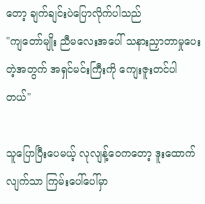တော့ ချက်ချင်းပဲပြောလိုက်ပါသည်
"ကျတော်မျိုး ညီမလေးအပေါ် သနားညှာတာမှုပေးတဲ့အတွက် အရှင်မင်းကြီးကို ကျေးဇူးတင်ပါတယ်"

သူပြောပြီးပေမယ့် လုလျန့်ဝေကတော့ ဒူးထောက်လျက်သာ ကြမ်းပေါ်ပေါ်မှာ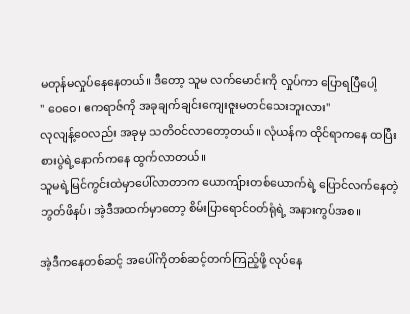မတုန်မလှုပ်နေနေတယ်။ ဒီတော့ သူမ လက်မောင်းကို လှုပ်ကာ ပြောရပြီပေါ့
" ဝေဝေ၊ ဧကရာဇ်ကို အခုချက်ချင်းကျေးဇူးမတင်သေးဘူးလား"
လုလျန့်ဝေလည်း အခုမှ သတိဝင်လာတော့တယ်။ လုံယန်က ထိုင်ရာကနေ ထပြီး စားပွဲရဲ့နောက်ကနေ ထွက်လာတယ်။
သူမရဲ့မြင်ကွင်းထဲမှာပေါ်လာတာက ယောကျ်ားတစ်ယောက်ရဲ့ ပြောင်လက်နေတဲ့ ဘွတ်ဖိနပ်၊ အဲ့ဒီအထက်မှာတော့ စိမ်းပြာရောင်ဝတ်ရုံရဲ့ အနားကွပ်အစ။

အဲ့ဒီကနေတစ်ဆင့် အပေါ်ကိုတစ်ဆင့်တက်ကြည့်ဖို့ လုပ်နေ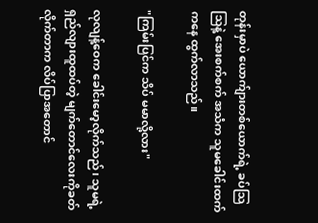တုန်းမှာပဲ ယောက်ျားတစ်ယောက်ရဲ့ ခပ်သြသြနဲ့ အေးစက်စက် အသံက သူမခေါင်းထက်ကနေ ထွက်လာသည်။

"ကြမ်းပြင်က သိပ် မမာလို့လား"

လုလျန့်ဝေက ခေါင်းမော့လိုက်သည်၊ သူမရဲ့ ရှည်လျားထူထပ်တဲ့ မျက်တောင်လေးကိုခတ်လိုက်တာက လိပ်ပြာအတောင်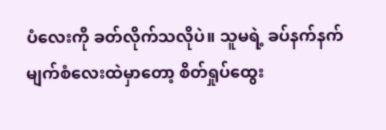ပံလေးကို ခတ်လိုက်သလိုပဲ။ သူမရဲ့ ခပ်နက်နက်မျက်စံလေးထဲမှာတော့ စိတ်ရှုပ်ထွေး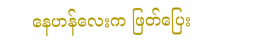နေဟန်လေးက ဖြတ်ပြေး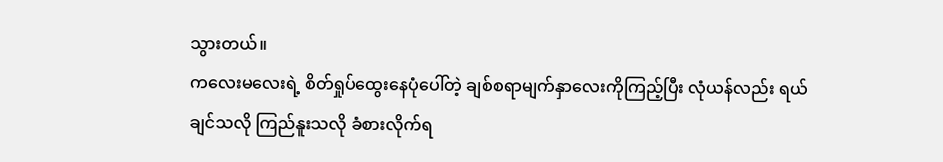သွားတယ်။
ကလေးမလေးရဲ့ စိတ်ရှုပ်ထွေးနေပုံပေါ်တဲ့ ချစ်စရာမျက်နှာလေးကိုကြည့်ပြီး လုံယန်လည်း ရယ်ချင်သလို ကြည်နူးသလို ခံစားလိုက်ရ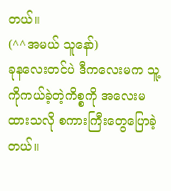တယ်။
(^^အမယ် သူနော်)
ခုနလေးတင်ပဲ ဒီကလေးမက သူ့ကိုကယ်ခဲ့တဲ့ကိစ္စကို အလေးမထားသလို စကားကြီးတွေပြောခဲ့တယ်။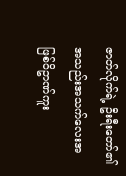ဇာတ်လိုက်ရဲ့ ဦးရီးတော်၏ အသည်းအသက်လေးအဖြစ်ဝိဥာဏ်ကူး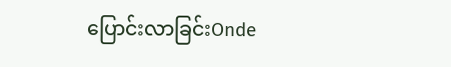ပြောင်းလာခြင်းOnde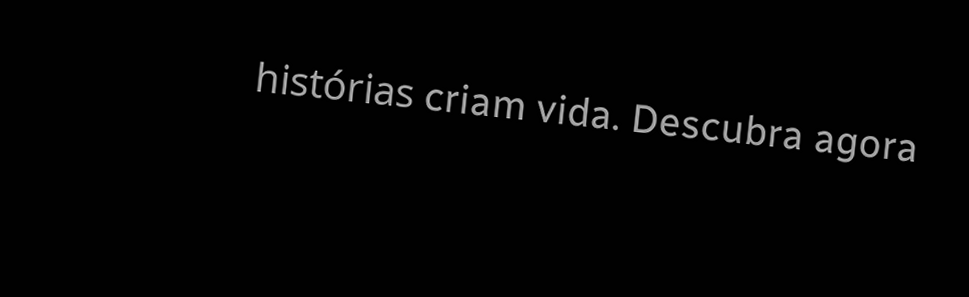histórias criam vida. Descubra agora